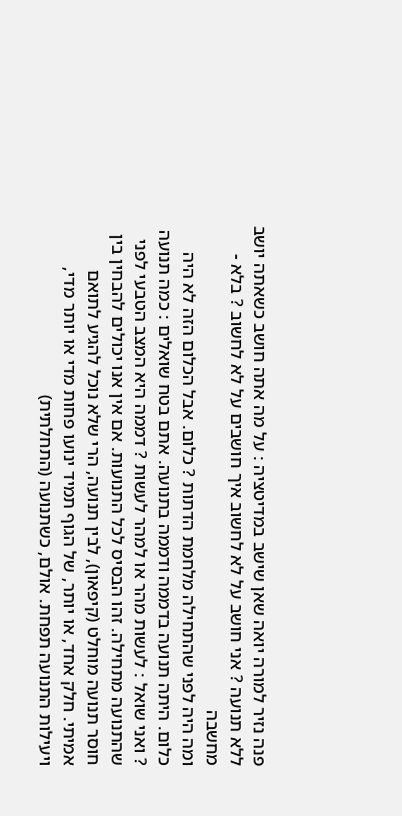פנה נזיר למורה יואה שאן שישב במדיטציה : על מה אתה חושב כשאתה יושב ללא תנועה ? אני חושב על לא לחשוב איך חושבים על לא לחשוב ? בלא - מחשבה
ומה היה לפני שהתחילה מלחמת הדתות ? כלום. אבל הכלום הזה לא היה כלום. היתה תנועה בדממה ודממה בתנועה. אתם בטח שואלים : כמה תנועה ? ואני שואל : לעשות מהר או למהר לעשות ? דממה היא המצב הטבעי לפני שהתנועה מתחילה. זהו הבסיס לכל התנועות. אם אין אנו יכולים להבחין בין חוסר תנועה מוחלט (קיפאון), לבין תנועה, הרי שלא נוכל להגיע לתואם אמיתי. חלק אחד, או יותר, של הגוף תמיד ינועו פחות מדי או יותר מדי, ויעילות התנועה תפחת. אולם, כשתנועה (התחלתית)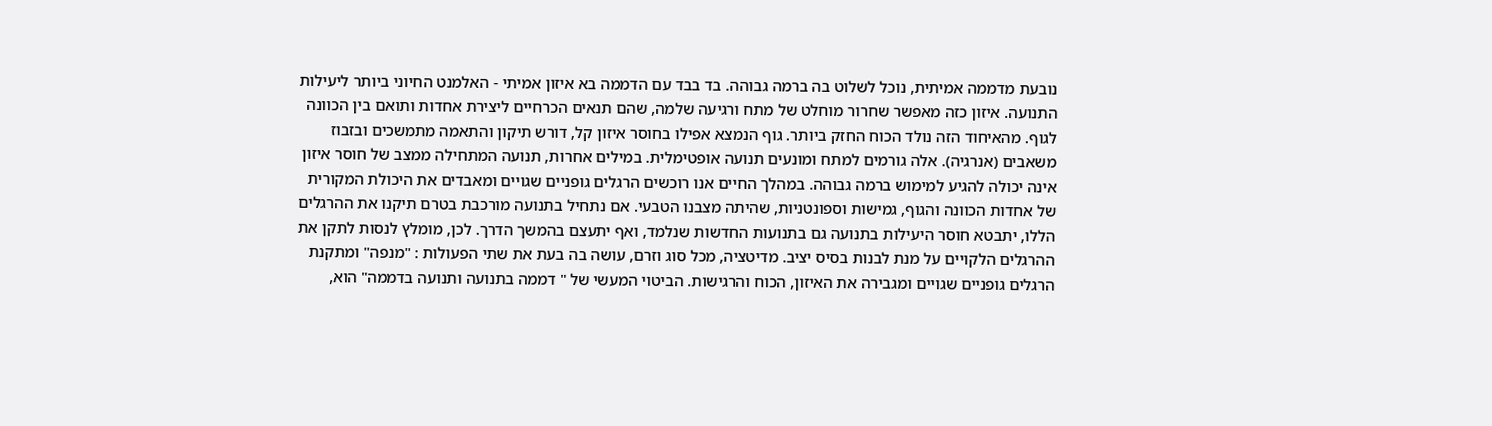נובעת מדממה אמיתית, נוכל לשלוט בה ברמה גבוהה. בד בבד עם הדממה בא איזון אמיתי - האלמנט החיוני ביותר ליעילות התנועה. איזון כזה מאפשר שחרור מוחלט של מתח ורגיעה שלמה, שהם תנאים הכרחיים ליצירת אחדות ותואם בין הכוונה לגוף. מהאיחוד הזה נולד הכוח החזק ביותר. גוף הנמצא אפילו בחוסר איזון קל, דורש תיקון והתאמה מתמשכים ובזבוז משאבים (אנרגיה). אלה גורמים למתח ומונעים תנועה אופטימלית. במילים אחרות, תנועה המתחילה ממצב של חוסר איזון אינה יכולה להגיע למימוש ברמה גבוהה. במהלך החיים אנו רוכשים הרגלים גופניים שגויים ומאבדים את היכולת המקורית של אחדות הכוונה והגוף, גמישות וספונטניות, שהיתה מצבנו הטבעי. אם נתחיל בתנועה מורכבת בטרם תיקנו את ההרגלים הללו, יתבטא חוסר היעילות בתנועה גם בתנועות החדשות שנלמד, ואף יתעצם בהמשך הדרך. לכן, מומלץ לנסות לתקן את ההרגלים הלקויים על מנת לבנות בסיס יציב. מדיטציה, מכל סוג וזרם, עושה בה בעת את שתי הפעולות : "מנפה" ומתקנת הרגלים גופניים שגויים ומגבירה את האיזון, הכוח והרגישות. הביטוי המעשי של " דממה בתנועה ותנועה בדממה" הוא,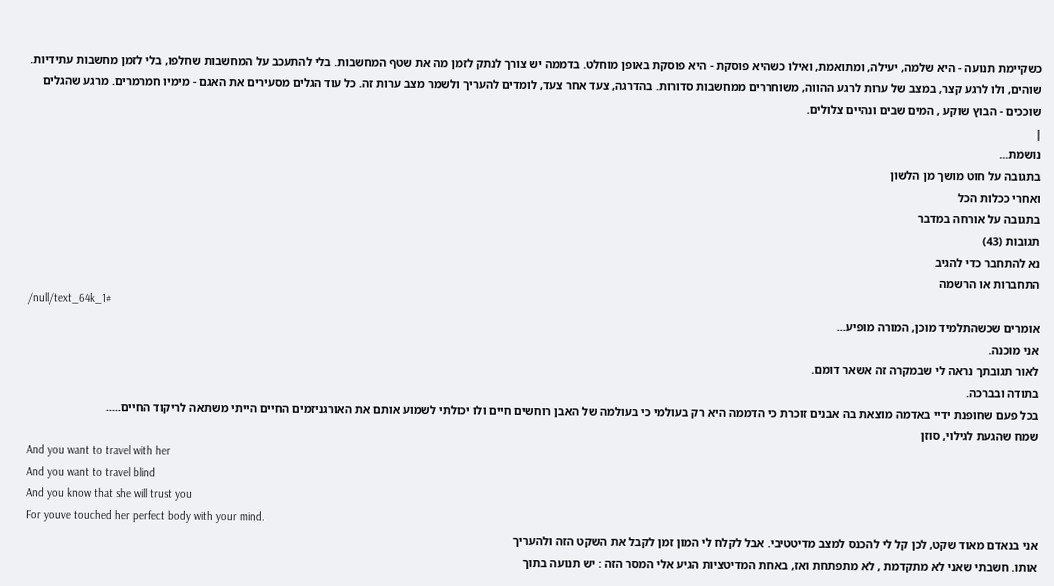כשקיימת תנועה - היא שלמה, יעילה, ומתואמת, ואילו כשהיא פוסקת - היא פוסקת באופן מוחלט. בדממה יש צורך לנתק לזמן מה את שטף המחשבות. בלי להתעכב על המחשבות שחלפו, בלי לזמן מחשבות עתידיות. שוהים, ולו לרגע קצר, במצב של ערות לרגע ההווה, משוחררים ממחשבות סדורות. בהדרגה, צעד אחר צעד, לומדים להעריך ולשמר מצב ערות זה. כל עוד הגלים מסעירים את האגם - מימיו חמרמרים. מרגע שהגלים שוככים - הבוץ שוקע , המים שבים ונהיים צלולים.
|
נושמת...
בתגובה על חוט מושך מן הלשון
ואחרי ככלות הכל
בתגובה על אורחה במדבר
תגובות (43)
נא להתחבר כדי להגיב
התחברות או הרשמה
/null/text_64k_1#
אומרים שכשהתלמיד מוכן, המורה מופיע...
אני מוכנה.
לאור תגובתך נראה לי שבמקרה זה אשאר דומם.
בתודה ובברכה.
בכל פעם שחופנת ידיי באדמה מוצאת בה אבנים זוכרת כי הדממה היא רק בעולמי כי בעולמה של האבן רוחשים חיים ולו יכולתי לשמוע אותם את האורגניזמים החיים הייתי משתאה לריקוד החיים.....
שמח שהגעת לגילוי, סוזן
And you want to travel with her
And you want to travel blind
And you know that she will trust you
For youve touched her perfect body with your mind.
אני בנאדם מאוד שקט, לכן קל לי להכנס למצב מדיטטיבי. אבל לקלח לי המון זמן לקבל את השקט הזה ולהעריך
אותו. חשבתי שאני לא מתקדמת , לא מתפתחת ואז, באחת המדיטציות הגיע אלי המסר הזה : יש תנועה בתוך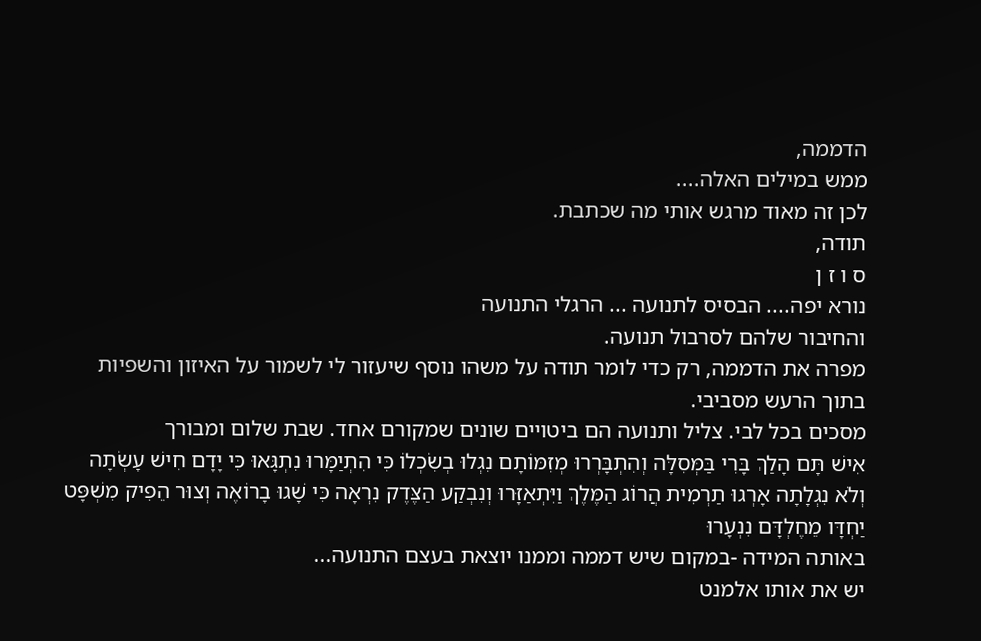הדממה,
ממש במילים האלה....
לכן זה מאוד מרגש אותי מה שכתבת.
תודה,
ס ו ז ן
נורא יפה.... הבסיס לתנועה ... הרגלי התנועה
והחיבור שלהם לסרבול תנועה.
מפרה את הדממה, רק כדי לומר תודה על משהו נוסף שיעזור לי לשמור על האיזון והשפיות בתוך הרעש מסביבי.
מסכים בכל לבי. צליל ותנועה הם ביטויים שונים שמקורם אחד. שבת שלום ומבורך
אִישׁ תָּם הָלַךְ בָּרִי בַּמְּסִלָּה וְהִתְבָּרְרוּ מְזִמּוֹתָם נִגְלוּ בְשִׂכְלוֹ כִּי הִתְיַמָּרוּ נִתְגָּאוּ כִּי יָדָם חִישׁ עָשְׂתָה וְלֹא נִגְלָתָה אָרְגוּ תַרְמִית הֲרוֹג הַמֶּלֶךְ וַיִּתְאַזָּרוּ וְנִבְקַע הַצֶּדֶק נִרְאָה כִּי שָׁגוּ בָרוֹאֶה וְצוּר הֵפִיק מִשְׁפָּט יַחְדָּו מֵחֶלְדָּם נִנְעָרוּ
באותה המידה -במקום שיש דממה וממנו יוצאת בעצם התנועה...
יש את אותו אלמנט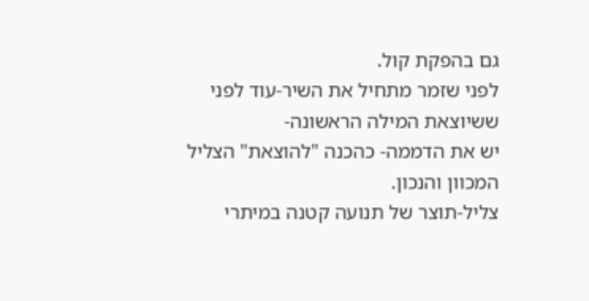גם בהפקת קול.
לפני שזמר מתחיל את השיר-עוד לפני ששיוצאת המילה הראשונה-
יש את הדממה- כהכנה "להוצאת" הצליל המכוון והנכון.
צליל-תוצר של תנועה קטנה במיתרי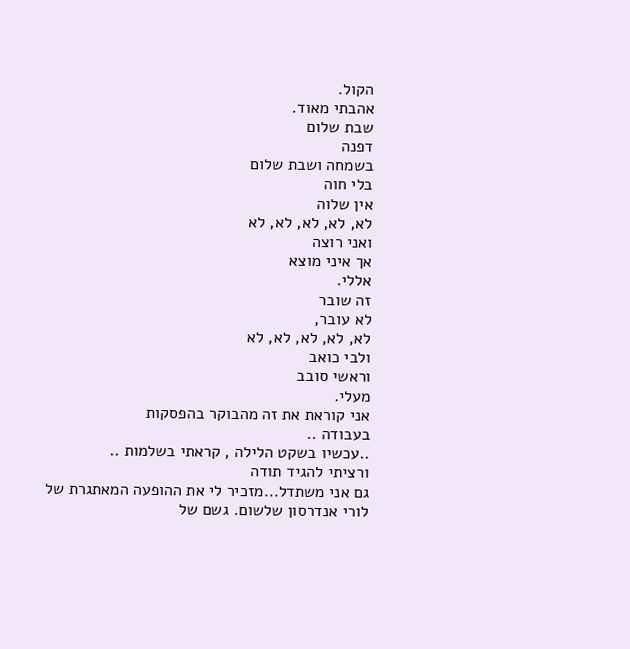הקול.
אהבתי מאוד.
שבת שלום
דפנה
בשמחה ושבת שלום
בלי חוה
אין שלוה
לא, לא, לא, לא, לא
ואני רוצה
אך איני מוצא
אללי.
זה שובר
לא עובר,
לא, לא, לא, לא, לא
ולבי כואב
וראשי סובב
מעלי.
אני קוראת את זה מהבוקר בהפסקות
בעבודה ..
..עכשיו בשקט הלילה , קראתי בשלמות ..
ורציתי להגיד תודה
גם אני משתדל...מזכיר לי את ההופעה המאתגרת של לורי אנדרסון שלשום. גשם של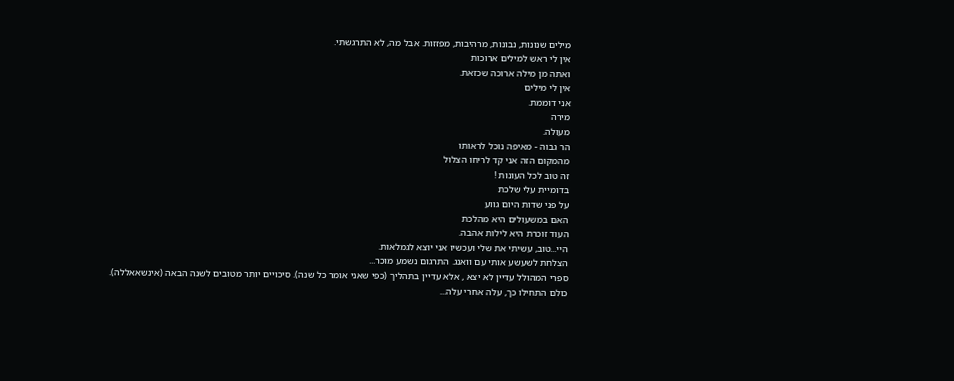מילים שנונות, נבונות, מרהיבות, מפזזות. אבל מה, לא התרגשתי.
אין לי ראש למילים ארוכות
ואתה מן מילה ארוכה שכזאת.
אין לי מילים
אני דוממת.
מירה
מעולה.
הר גבוה - מאיפה נוכל לראותו
מהמקום הזה אני קד לריחו הצלול
זה טוב לכל העונות !
בדומיית עלי שלכת
על פני שדות היום גווע
האם במשעולים היא מהלכת
העוד זוכרת היא לילות אהבה.
היי...טוב, עשיתי את שלי ועכשיו אני יוצא לגמלאות.
הצלחת לשעשע אותי עם וואנג. התרגום נשמע מוכר...
ספרי המהולל עדיין לא יצא , אלא עדיין בתהליך (כפי שאני אומר כל שנה). סיכויים יותר מטובים לשנה הבאה (אינשאאללה).
כולם התחילו כך, עלה אחרי עלה...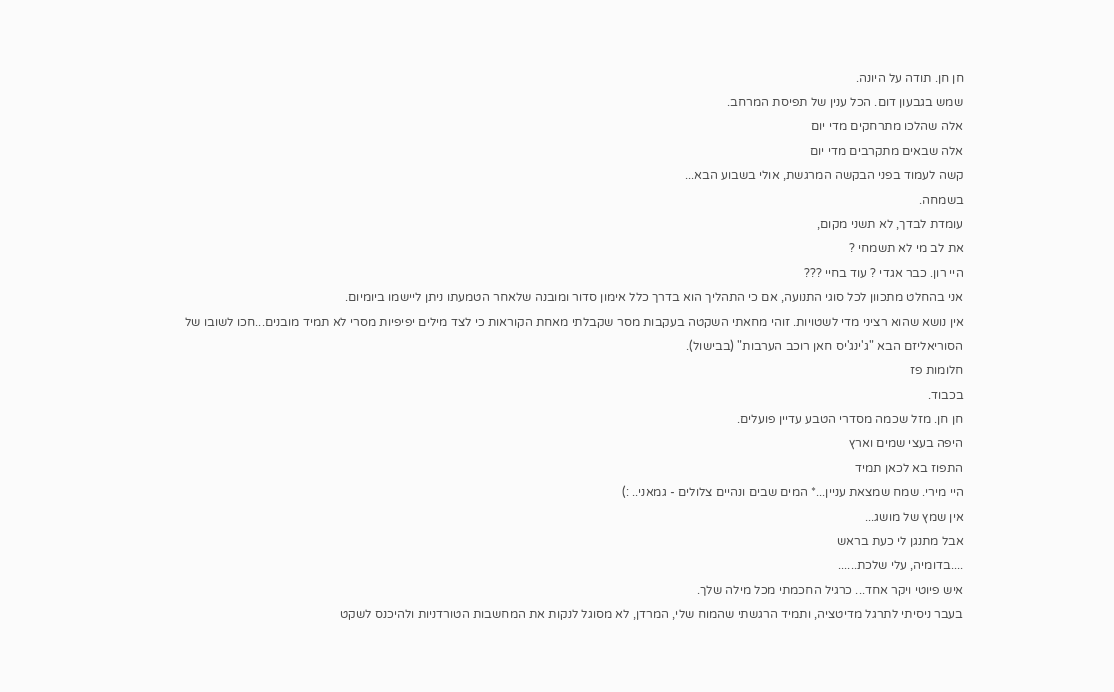חן חן. תודה על היונה.
שמש בגבעון דום. הכל ענין של תפיסת המרחב.
אלה שהלכו מתרחקים מדי יום
אלה שבאים מתקרבים מדי יום
קשה לעמוד בפני הבקשה המרגשת, אולי בשבוע הבא...
בשמחה.
עומדת לבדך, לא תשני מקום,
את לב מי לא תשמחי ?
היי רון. כבר אגדי ? עוד בחיי ???
אני בהחלט מתכוון לכל סוגי התנועה, אם כי התהליך הוא בדרך כלל אימון סדור ומובנה שלאחר הטמעתו ניתן ליישמו ביומיום.
אין נושא שהוא רציני מדי לשטויות. זוהי מחאתי השקטה בעקבות מסר שקבלתי מאחת הקוראות כי לצד מילים יפיפיות מסרי לא תמיד מובנים...חכו לשובו של הסוריאליזם הבא "ג'ינג'יס חאן רוכב הערבות" (בבישול).
חלומות פז
בכבוד.
חן חן. מזל שכמה מסדרי הטבע עדיין פועלים.
היפה בעצי שמים וארץ
התפוז בא לכאן תמיד
היי מירי. שמח שמצאת עניין...* המים שבים ונהיים צלולים - גמאני.. :)
אין שמץ של מושג...
אבל מתנגן לי כעת בראש
....בדומיה, עלי שלכת......
איש פיוטי ויקר אחד... כרגיל החכמתי מכל מילה שלך.
בעבר ניסיתי לתרגל מדיטציה, ותמיד הרגשתי שהמוח שלי, המרדן, לא מסוגל לנקות את המחשבות הטורדניות ולהיכנס לשקט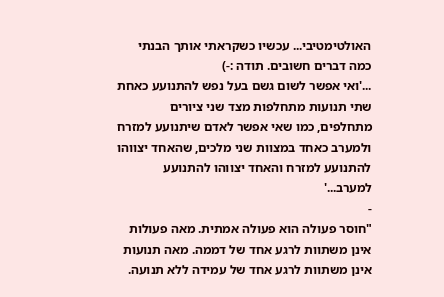האולטימטיבי... עכשיו כשקראתי אותך הבנתי כמה דברים חשובים. תודה :-)
...'ואי אפשר לשום גשם בעל נפש להתנועע כאחת שתי תנועות מתחלפות מצד שני ציורים מתחלפים, כמו שאי אפשר לאדם שיתנועע למזרח ולמערב כאחד במצוות שני מלכים, שהאחד יצווהו להתנועע למזרח והאחד יצווהו להתנועע למערב...'
-
"חוסר פעולה הוא פעולה אמתית. מאה פעולות אינן משתוות לרגע אחד של דממה. מאה תנועות אינן משתוות לרגע אחד של עמידה ללא תנועה.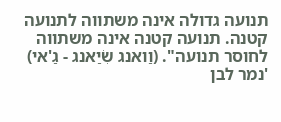תנועה גדולה אינה משתווה לתנועה קטנה. תנועה קטנה אינה משתווה לחוסר תנועה". (וַואנג שִׂיַאנג - גַ'אי)
'נמר לבן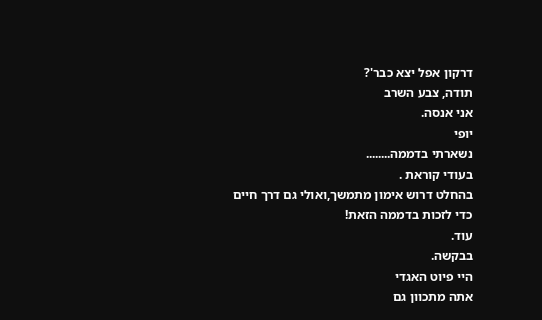דרקון אפל יצא כבר'?
תודה, צבע השרב
אני אנסה.
יופי
נשארתי בדממה........
בעודי קוראת .
בהחלט דרוש אימון מתמשך,ואולי גם דרך חיים כדי לזכות בדממה הזאת!
עוד.
בבקשה.
היי פיוט האגדי
אתה מתכוון גם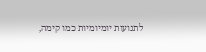לתנועות יומיומיות כמו קימה,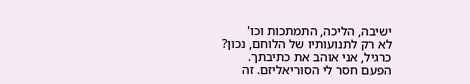ישיבה, הליכה, התמתכות וכו'
לא רק לתנועותיו של הלוחם, נכון?
כרגיל, אני אוהב את כתיבתך.
הפעם חסר לי הסוריאליזם. זה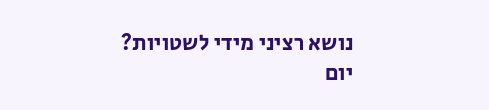נושא רציני מידי לשטויות?
יום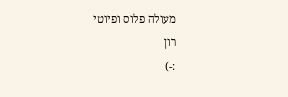מעולה פלוס ופיוטי
רון
:-)